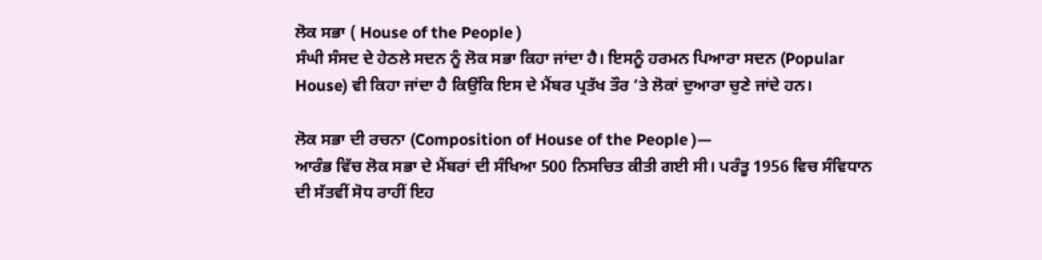ਲੋਕ ਸਭਾ ( House of the People )
ਸੰਘੀ ਸੰਸਦ ਦੇ ਹੇਠਲੇ ਸਦਨ ਨੂੰ ਲੋਕ ਸਭਾ ਕਿਹਾ ਜਾਂਦਾ ਹੈ। ਇਸਨੂੰ ਹਰਮਨ ਪਿਆਰਾ ਸਦਨ (Popular House) ਵੀ ਕਿਹਾ ਜਾਂਦਾ ਹੈ ਕਿਉਂਕਿ ਇਸ ਦੇ ਮੈਂਬਰ ਪ੍ਰਤੱਖ ਤੌਰ ‘ਤੇ ਲੋਕਾਂ ਦੁਆਰਾ ਚੁਣੇ ਜਾਂਦੇ ਹਨ।

ਲੋਕ ਸਭਾ ਦੀ ਰਚਨਾ (Composition of House of the People )—
ਆਰੰਭ ਵਿੱਚ ਲੋਕ ਸਭਾ ਦੇ ਮੈਂਬਰਾਂ ਦੀ ਸੰਖਿਆ 500 ਨਿਸਚਿਤ ਕੀਤੀ ਗਈ ਸੀ। ਪਰੰਤੂ 1956 ਵਿਚ ਸੰਵਿਧਾਨ ਦੀ ਸੱਤਵੀਂ ਸੋਧ ਰਾਹੀਂ ਇਹ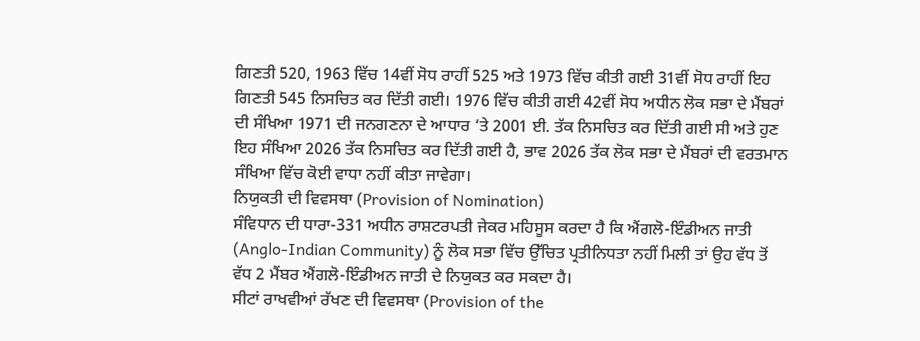ਗਿਣਤੀ 520, 1963 ਵਿੱਚ 14ਵੀਂ ਸੋਧ ਰਾਹੀਂ 525 ਅਤੇ 1973 ਵਿੱਚ ਕੀਤੀ ਗਈ 31ਵੀਂ ਸੋਧ ਰਾਹੀਂ ਇਹ ਗਿਣਤੀ 545 ਨਿਸਚਿਤ ਕਰ ਦਿੱਤੀ ਗਈ। 1976 ਵਿੱਚ ਕੀਤੀ ਗਈ 42ਵੀਂ ਸੋਧ ਅਧੀਨ ਲੋਕ ਸਭਾ ਦੇ ਮੈਂਬਰਾਂ ਦੀ ਸੰਖਿਆ 1971 ਦੀ ਜਨਗਣਨਾ ਦੇ ਆਧਾਰ ‘ਤੇ 2001 ਈ. ਤੱਕ ਨਿਸਚਿਤ ਕਰ ਦਿੱਤੀ ਗਈ ਸੀ ਅਤੇ ਹੁਣ ਇਹ ਸੰਖਿਆ 2026 ਤੱਕ ਨਿਸਚਿਤ ਕਰ ਦਿੱਤੀ ਗਈ ਹੈ, ਭਾਵ 2026 ਤੱਕ ਲੋਕ ਸਭਾ ਦੇ ਮੈਂਬਰਾਂ ਦੀ ਵਰਤਮਾਨ ਸੰਖਿਆ ਵਿੱਚ ਕੋਈ ਵਾਧਾ ਨਹੀਂ ਕੀਤਾ ਜਾਵੇਗਾ।
ਨਿਯੁਕਤੀ ਦੀ ਵਿਵਸਥਾ (Provision of Nomination)
ਸੰਵਿਧਾਨ ਦੀ ਧਾਰਾ-331 ਅਧੀਨ ਰਾਸ਼ਟਰਪਤੀ ਜੇਕਰ ਮਹਿਸੂਸ ਕਰਦਾ ਹੈ ਕਿ ਐਂਗਲੋ-ਇੰਡੀਅਨ ਜਾਤੀ (Anglo-Indian Community) ਨੂੰ ਲੋਕ ਸਭਾ ਵਿੱਚ ਉੱਚਿਤ ਪ੍ਰਤੀਨਿਧਤਾ ਨਹੀਂ ਮਿਲੀ ਤਾਂ ਉਹ ਵੱਧ ਤੋਂ ਵੱਧ 2 ਮੈਂਬਰ ਐਂਗਲੋ-ਇੰਡੀਅਨ ਜਾਤੀ ਦੇ ਨਿਯੁਕਤ ਕਰ ਸਕਦਾ ਹੈ।
ਸੀਟਾਂ ਰਾਖਵੀਆਂ ਰੱਖਣ ਦੀ ਵਿਵਸਥਾ (Provision of the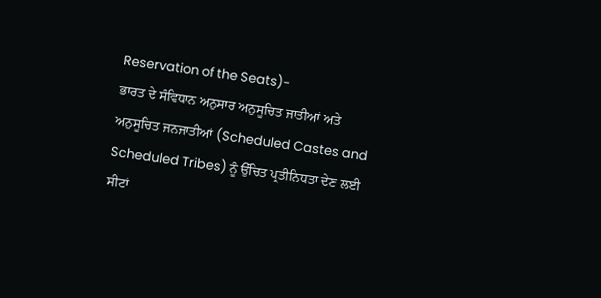Reservation of the Seats)-
ਭਾਰਤ ਦੇ ਸੰਵਿਧਾਨ ਅਨੁਸਾਰ ਅਨੁਸੂਚਿਤ ਜਾਤੀਆਂ ਅਤੇ ਅਨੁਸੂਚਿਤ ਜਨਜਾਤੀਆਂ (Scheduled Castes and Scheduled Tribes) ਨੂੰ ਉੱਚਿਤ ਪ੍ਰਤੀਨਿਧਤਾ ਦੇਣ ਲਈ ਸੀਟਾਂ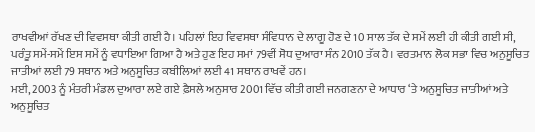ਰਾਖਵੀਆਂ ਰੱਖਣ ਦੀ ਵਿਵਸਥਾ ਕੀਤੀ ਗਈ ਹੈ। ਪਹਿਲਾਂ ਇਹ ਵਿਵਸਥਾ ਸੰਵਿਧਾਨ ਦੇ ਲਾਗੂ ਹੋਣ ਦੇ 10 ਸਾਲ ਤੱਕ ਦੇ ਸਮੇਂ ਲਈ ਹੀ ਕੀਤੀ ਗਈ ਸੀ, ਪਰੰਤੂ ਸਮੇਂ-ਸਮੇਂ ਇਸ ਸਮੇਂ ਨੂੰ ਵਧਾਇਆ ਗਿਆ ਹੈ ਅਤੇ ਹੁਣ ਇਹ ਸਮਾਂ 79ਵੀਂ ਸੋਧ ਦੁਆਰਾ ਸੰਨ 2010 ਤੱਕ ਹੈ। ਵਰਤਮਾਨ ਲੋਕ ਸਭਾ ਵਿਚ ਅਨੁਸੂਚਿਤ ਜਾਤੀਆਂ ਲਈ 79 ਸਥਾਨ ਅਤੇ ਅਨੁਸੂਚਿਤ ਕਬੀਲਿਆਂ ਲਈ 41 ਸਥਾਨ ਰਾਖਵੇਂ ਹਨ।
ਮਈ, 2003 ਨੂੰ ਮੰਤਰੀ ਮੰਡਲ ਦੁਆਰਾ ਲਏ ਗਏ ਫ਼ੈਸਲੇ ਅਨੁਸਾਰ 2001 ਵਿੱਚ ਕੀਤੀ ਗਈ ਜਨਗਣਨਾ ਦੇ ਆਧਾਰ ‘ਤੇ ਅਨੁਸੂਚਿਤ ਜਾਤੀਆਂ ਅਤੇ ਅਨੁਸੂਚਿਤ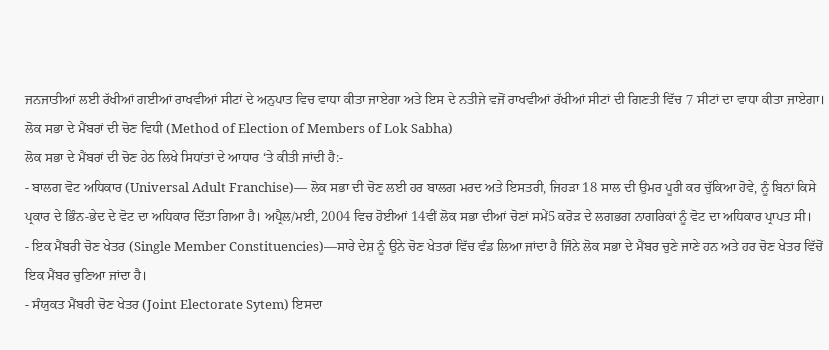ਜਨਜਾਤੀਆਂ ਲਈ ਰੱਖੀਆਂ ਗਈਆਂ ਰਾਖਵੀਆਂ ਸੀਟਾਂ ਦੇ ਅਨੁਪਾਤ ਵਿਚ ਵਾਧਾ ਕੀਤਾ ਜਾਏਗਾ ਅਤੇ ਇਸ ਦੇ ਨਤੀਜੇ ਵਜੋਂ ਰਾਖਵੀਆਂ ਰੱਖੀਆਂ ਸੀਟਾਂ ਦੀ ਗਿਣਤੀ ਵਿੱਚ 7 ਸੀਟਾਂ ਦਾ ਵਾਧਾ ਕੀਤਾ ਜਾਏਗਾ।
ਲੋਕ ਸਭਾ ਦੇ ਮੈਂਬਰਾਂ ਦੀ ਚੋਣ ਵਿਧੀ (Method of Election of Members of Lok Sabha)
ਲੋਕ ਸਭਾ ਦੇ ਮੈਂਬਰਾਂ ਦੀ ਚੋਣ ਹੇਠ ਲਿਖੇ ਸਿਧਾਂਤਾਂ ਦੇ ਆਧਾਰ ‘ਤੇ ਕੀਤੀ ਜਾਂਦੀ ਹੈ:-
- ਬਾਲਗ ਵੋਟ ਅਧਿਕਾਰ (Universal Adult Franchise)— ਲੋਕ ਸਭਾ ਦੀ ਚੋਣ ਲਈ ਹਰ ਬਾਲਗ ਮਰਦ ਅਤੇ ਇਸਤਰੀ, ਜਿਹੜਾ 18 ਸਾਲ ਦੀ ਉਮਰ ਪੂਰੀ ਕਰ ਚੁੱਕਿਆ ਹੋਵੇ, ਨੂੰ ਬਿਨਾਂ ਕਿਸੇ ਪ੍ਰਕਾਰ ਦੇ ਭਿੰਨ-ਭੇਦ ਦੇ ਵੋਟ ਦਾ ਅਧਿਕਾਰ ਦਿੱਤਾ ਗਿਆ ਹੈ। ਅਪ੍ਰੈਲ/ਮਈ, 2004 ਵਿਚ ਹੋਈਆਂ 14ਵੀਂ ਲੋਕ ਸਭਾ ਦੀਆਂ ਚੋਣਾਂ ਸਮੇਂ5 ਕਰੋੜ ਦੇ ਲਗਭਗ ਨਾਗਰਿਕਾਂ ਨੂੰ ਵੋਟ ਦਾ ਅਧਿਕਾਰ ਪ੍ਰਾਪਤ ਸੀ।
- ਇਕ ਮੈਂਬਰੀ ਚੋਣ ਖੇਤਰ (Single Member Constituencies)—ਸਾਰੇ ਦੇਸ਼ ਨੂੰ ਉਨੇ ਚੋਣ ਖੇਤਰਾਂ ਵਿੱਚ ਵੰਡ ਲਿਆ ਜਾਂਦਾ ਹੈ ਜਿੰਨੇ ਲੋਕ ਸਭਾ ਦੇ ਮੈਂਬਰ ਚੁਣੇ ਜਾਣੇ ਹਨ ਅਤੇ ਹਰ ਚੋਣ ਖੇਤਰ ਵਿੱਚੋਂ ਇਕ ਮੈਂਬਰ ਚੁਣਿਆ ਜਾਂਦਾ ਹੈ।
- ਸੰਯੁਕਤ ਮੈਂਬਰੀ ਚੋਣ ਖੇਤਰ (Joint Electorate Sytem) ਇਸਦਾ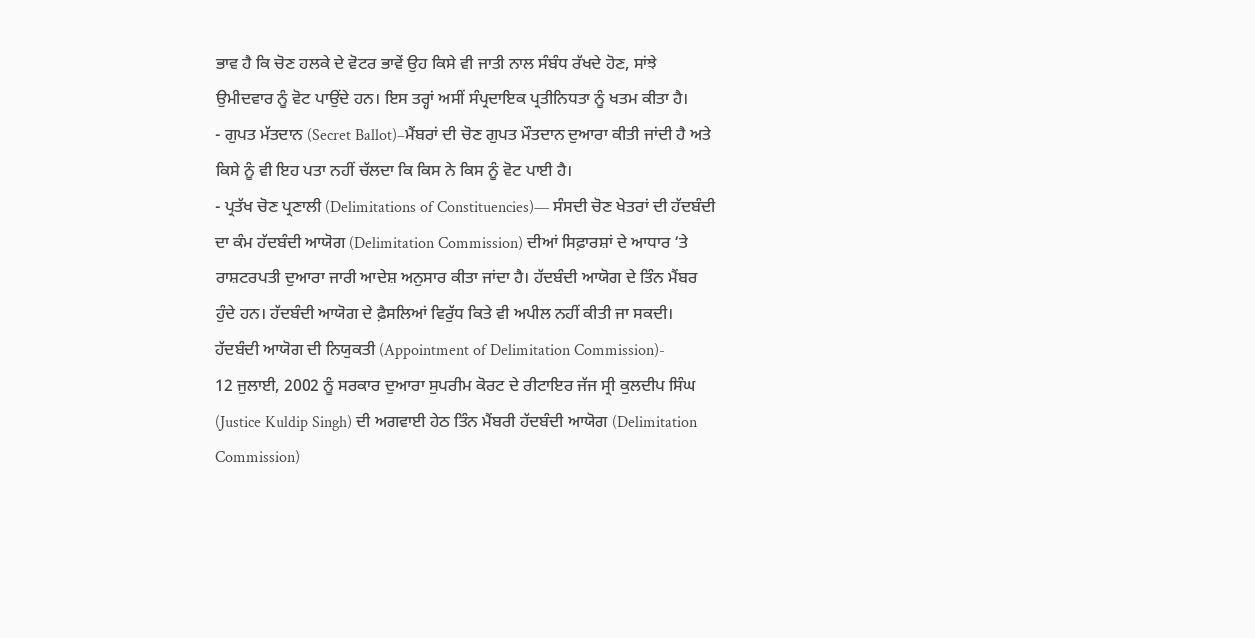ਭਾਵ ਹੈ ਕਿ ਚੋਣ ਹਲਕੇ ਦੇ ਵੋਟਰ ਭਾਵੇਂ ਉਹ ਕਿਸੇ ਵੀ ਜਾਤੀ ਨਾਲ ਸੰਬੰਧ ਰੱਖਦੇ ਹੋਣ, ਸਾਂਝੇ ਉਮੀਦਵਾਰ ਨੂੰ ਵੋਟ ਪਾਉਂਦੇ ਹਨ। ਇਸ ਤਰ੍ਹਾਂ ਅਸੀਂ ਸੰਪ੍ਰਦਾਇਕ ਪ੍ਰਤੀਨਿਧਤਾ ਨੂੰ ਖਤਮ ਕੀਤਾ ਹੈ।
- ਗੁਪਤ ਮੱਤਦਾਨ (Secret Ballot)–ਮੈਂਬਰਾਂ ਦੀ ਚੋਣ ਗੁਪਤ ਮੌਤਦਾਨ ਦੁਆਰਾ ਕੀਤੀ ਜਾਂਦੀ ਹੈ ਅਤੇ ਕਿਸੇ ਨੂੰ ਵੀ ਇਹ ਪਤਾ ਨਹੀਂ ਚੱਲਦਾ ਕਿ ਕਿਸ ਨੇ ਕਿਸ ਨੂੰ ਵੋਟ ਪਾਈ ਹੈ।
- ਪ੍ਰਤੱਖ ਚੋਣ ਪ੍ਰਣਾਲੀ (Delimitations of Constituencies)— ਸੰਸਦੀ ਚੋਣ ਖੇਤਰਾਂ ਦੀ ਹੱਦਬੰਦੀ ਦਾ ਕੰਮ ਹੱਦਬੰਦੀ ਆਯੋਗ (Delimitation Commission) ਦੀਆਂ ਸਿਫ਼ਾਰਸ਼ਾਂ ਦੇ ਆਧਾਰ ‘ਤੇ ਰਾਸ਼ਟਰਪਤੀ ਦੁਆਰਾ ਜਾਰੀ ਆਦੇਸ਼ ਅਨੁਸਾਰ ਕੀਤਾ ਜਾਂਦਾ ਹੈ। ਹੱਦਬੰਦੀ ਆਯੋਗ ਦੇ ਤਿੰਨ ਮੈਂਬਰ ਹੁੰਦੇ ਹਨ। ਹੱਦਬੰਦੀ ਆਯੋਗ ਦੇ ਫ਼ੈਸਲਿਆਂ ਵਿਰੁੱਧ ਕਿਤੇ ਵੀ ਅਪੀਲ ਨਹੀਂ ਕੀਤੀ ਜਾ ਸਕਦੀ।
ਹੱਦਬੰਦੀ ਆਯੋਗ ਦੀ ਨਿਯੁਕਤੀ (Appointment of Delimitation Commission)-
12 ਜੁਲਾਈ, 2002 ਨੂੰ ਸਰਕਾਰ ਦੁਆਰਾ ਸੁਪਰੀਮ ਕੋਰਟ ਦੇ ਰੀਟਾਇਰ ਜੱਜ ਸ੍ਰੀ ਕੁਲਦੀਪ ਸਿੰਘ (Justice Kuldip Singh) ਦੀ ਅਗਵਾਈ ਹੇਠ ਤਿੰਨ ਮੈਂਬਰੀ ਹੱਦਬੰਦੀ ਆਯੋਗ (Delimitation Commission)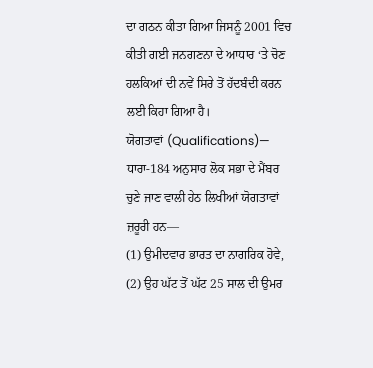ਦਾ ਗਠਨ ਕੀਤਾ ਗਿਆ ਜਿਸਨੂੰ 2001 ਵਿਚ ਕੀਤੀ ਗਈ ਜਨਗਣਨਾ ਦੇ ਆਧਾਰ ‘ਤੇ ਚੋਣ ਹਲਕਿਆਂ ਦੀ ਨਵੇਂ ਸਿਰੇ ਤੋਂ ਹੱਦਬੰਦੀ ਕਰਨ ਲਈ ਕਿਹਾ ਗਿਆ ਹੈ।
ਯੋਗਤਾਵਾਂ (Qualifications)— ਧਾਰਾ-184 ਅਨੁਸਾਰ ਲੋਕ ਸਭਾ ਦੇ ਮੈਂਬਰ ਚੁਣੇ ਜਾਣ ਵਾਲੀ ਹੇਠ ਲਿਖੀਆਂ ਯੋਗਤਾਵਾਂ ਜ਼ਰੂਰੀ ਹਨ—
(1) ਉਮੀਦਵਾਰ ਭਾਰਤ ਦਾ ਨਾਗਰਿਕ ਹੋਵੇ,
(2) ਉਹ ਘੱਟ ਤੋਂ ਘੱਟ 25 ਸਾਲ ਦੀ ਉਮਰ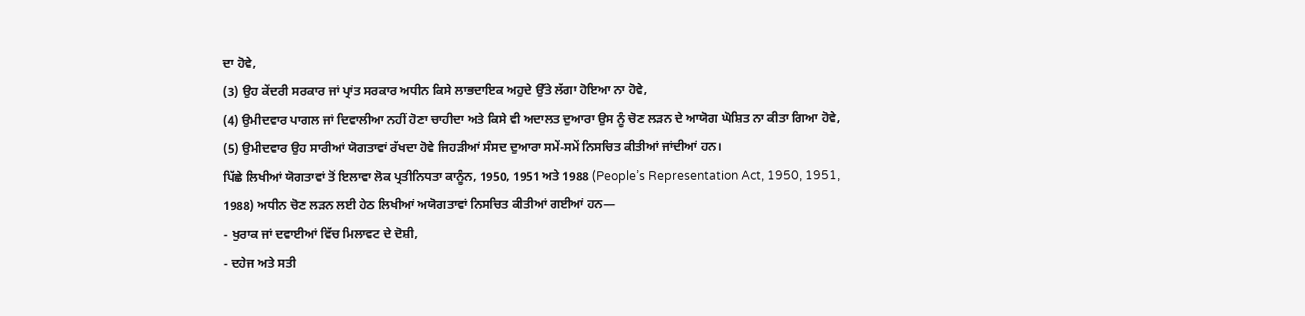ਦਾ ਹੋਵੇ,
(3) ਉਹ ਕੇਂਦਰੀ ਸਰਕਾਰ ਜਾਂ ਪ੍ਰਾਂਤ ਸਰਕਾਰ ਅਧੀਨ ਕਿਸੇ ਲਾਭਦਾਇਕ ਅਹੁਦੇ ਉੱਤੇ ਲੱਗਾ ਹੋਇਆ ਨਾ ਹੋਵੇ,
(4) ਉਮੀਦਵਾਰ ਪਾਗਲ ਜਾਂ ਦਿਵਾਲੀਆ ਨਹੀਂ ਹੋਣਾ ਚਾਹੀਦਾ ਅਤੇ ਕਿਸੇ ਵੀ ਅਦਾਲਤ ਦੁਆਰਾ ਉਸ ਨੂੰ ਚੋਣ ਲੜਨ ਦੇ ਆਯੋਗ ਘੋਸ਼ਿਤ ਨਾ ਕੀਤਾ ਗਿਆ ਹੋਵੇ,
(5) ਉਮੀਦਵਾਰ ਉਹ ਸਾਰੀਆਂ ਯੋਗਤਾਵਾਂ ਰੱਖਦਾ ਹੋਵੇ ਜਿਹੜੀਆਂ ਸੰਸਦ ਦੁਆਰਾ ਸਮੇਂ-ਸਮੇਂ ਨਿਸਚਿਤ ਕੀਤੀਆਂ ਜਾਂਦੀਆਂ ਹਨ।
ਪਿੱਛੇ ਲਿਖੀਆਂ ਯੋਗਤਾਵਾਂ ਤੋਂ ਇਲਾਵਾ ਲੋਕ ਪ੍ਰਤੀਨਿਧਤਾ ਕਾਨੂੰਨ, 1950, 1951 ਅਤੇ 1988 (People’s Representation Act, 1950, 1951, 1988) ਅਧੀਨ ਚੋਣ ਲੜਨ ਲਈ ਹੇਠ ਲਿਖੀਆਂ ਅਯੋਗਤਾਵਾਂ ਨਿਸਚਿਤ ਕੀਤੀਆਂ ਗਈਆਂ ਹਨ—
- ਖੁਰਾਕ ਜਾਂ ਦਵਾਈਆਂ ਵਿੱਚ ਮਿਲਾਵਟ ਦੇ ਦੋਸ਼ੀ,
- ਦਹੇਜ ਅਤੇ ਸਤੀ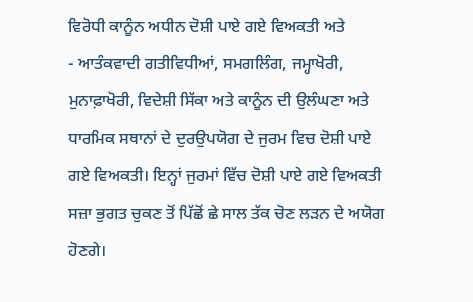ਵਿਰੋਧੀ ਕਾਨੂੰਨ ਅਧੀਨ ਦੋਸ਼ੀ ਪਾਏ ਗਏ ਵਿਅਕਤੀ ਅਤੇ
- ਆਤੰਕਵਾਦੀ ਗਤੀਵਿਧੀਆਂ, ਸਮਗਲਿੰਗ, ਜਮ੍ਹਾਖੋਰੀ, ਮੁਨਾਫ਼ਾਖੋਰੀ, ਵਿਦੇਸ਼ੀ ਸਿੱਕਾ ਅਤੇ ਕਾਨੂੰਨ ਦੀ ਉਲੰਘਣਾ ਅਤੇ ਧਾਰਮਿਕ ਸਥਾਨਾਂ ਦੇ ਦੁਰਉਪਯੋਗ ਦੇ ਜੁਰਮ ਵਿਚ ਦੋਸ਼ੀ ਪਾਏ ਗਏ ਵਿਅਕਤੀ। ਇਨ੍ਹਾਂ ਜੁਰਮਾਂ ਵਿੱਚ ਦੋਸ਼ੀ ਪਾਏ ਗਏ ਵਿਅਕਤੀ ਸਜ਼ਾ ਭੁਗਤ ਚੁਕਣ ਤੋਂ ਪਿੱਛੋਂ ਛੇ ਸਾਲ ਤੱਕ ਚੋਣ ਲੜਨ ਦੇ ਅਯੋਗ ਹੋਣਗੇ।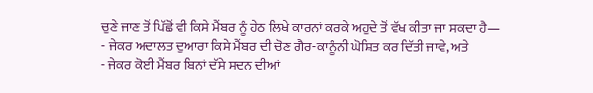ਚੁਣੇ ਜਾਣ ਤੋਂ ਪਿੱਛੋਂ ਵੀ ਕਿਸੇ ਮੈਂਬਰ ਨੂੰ ਹੇਠ ਲਿਖੇ ਕਾਰਨਾਂ ਕਰਕੇ ਅਹੁਦੇ ਤੋਂ ਵੱਖ ਕੀਤਾ ਜਾ ਸਕਦਾ ਹੈ—
- ਜੇਕਰ ਅਦਾਲਤ ਦੁਆਰਾ ਕਿਸੇ ਮੈਂਬਰ ਦੀ ਚੋਣ ਗੈਰ-ਕਾਨੂੰਨੀ ਘੋਸ਼ਿਤ ਕਰ ਦਿੱਤੀ ਜਾਵੇ, ਅਤੇ
- ਜੇਕਰ ਕੋਈ ਮੈਂਬਰ ਬਿਨਾਂ ਦੱਸੇ ਸਦਨ ਦੀਆਂ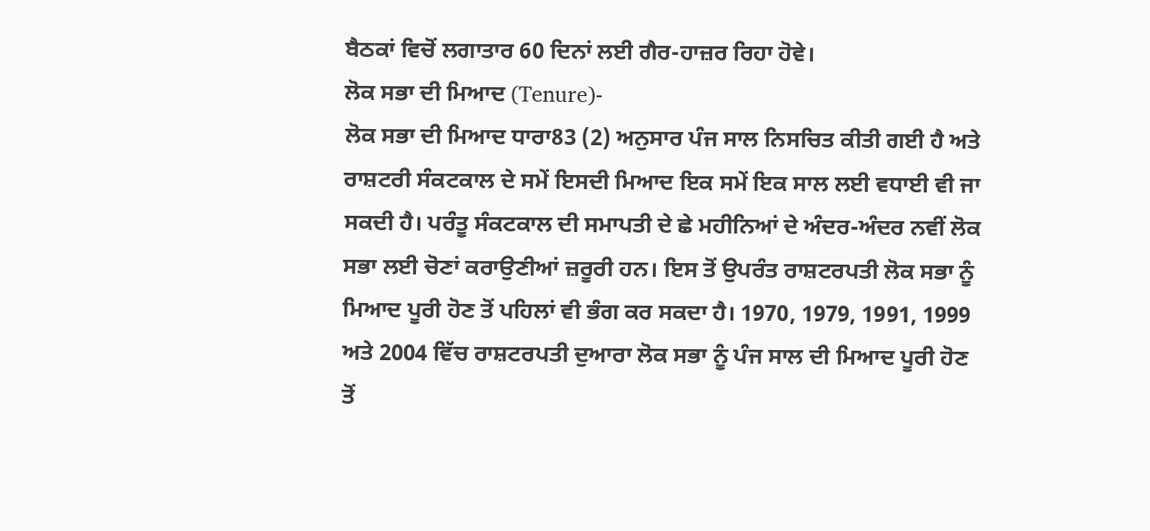ਬੈਠਕਾਂ ਵਿਚੋਂ ਲਗਾਤਾਰ 60 ਦਿਨਾਂ ਲਈ ਗੈਰ-ਹਾਜ਼ਰ ਰਿਹਾ ਹੋਵੇ।
ਲੋਕ ਸਭਾ ਦੀ ਮਿਆਦ (Tenure)-
ਲੋਕ ਸਭਾ ਦੀ ਮਿਆਦ ਧਾਰਾ83 (2) ਅਨੁਸਾਰ ਪੰਜ ਸਾਲ ਨਿਸਚਿਤ ਕੀਤੀ ਗਈ ਹੈ ਅਤੇ ਰਾਸ਼ਟਰੀ ਸੰਕਟਕਾਲ ਦੇ ਸਮੇਂ ਇਸਦੀ ਮਿਆਦ ਇਕ ਸਮੇਂ ਇਕ ਸਾਲ ਲਈ ਵਧਾਈ ਵੀ ਜਾ ਸਕਦੀ ਹੈ। ਪਰੰਤੂ ਸੰਕਟਕਾਲ ਦੀ ਸਮਾਪਤੀ ਦੇ ਛੇ ਮਹੀਨਿਆਂ ਦੇ ਅੰਦਰ-ਅੰਦਰ ਨਵੀਂ ਲੋਕ ਸਭਾ ਲਈ ਚੋਣਾਂ ਕਰਾਉਣੀਆਂ ਜ਼ਰੂਰੀ ਹਨ। ਇਸ ਤੋਂ ਉਪਰੰਤ ਰਾਸ਼ਟਰਪਤੀ ਲੋਕ ਸਭਾ ਨੂੰ ਮਿਆਦ ਪੂਰੀ ਹੋਣ ਤੋਂ ਪਹਿਲਾਂ ਵੀ ਭੰਗ ਕਰ ਸਕਦਾ ਹੈ। 1970, 1979, 1991, 1999 ਅਤੇ 2004 ਵਿੱਚ ਰਾਸ਼ਟਰਪਤੀ ਦੁਆਰਾ ਲੋਕ ਸਭਾ ਨੂੰ ਪੰਜ ਸਾਲ ਦੀ ਮਿਆਦ ਪੂਰੀ ਹੋਣ ਤੋਂ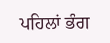ਪਹਿਲਾਂ ਭੰਗ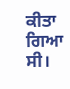ਕੀਤਾ ਗਿਆ ਸੀ।